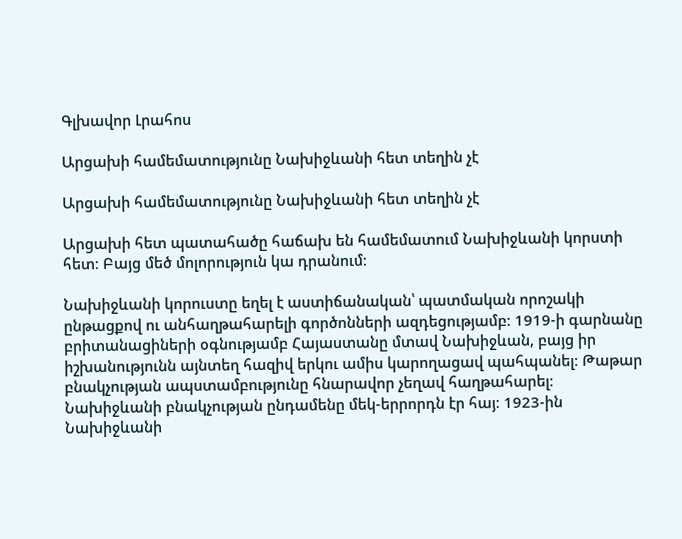Գլխավոր Լրահոս

Արցախի համեմատությունը Նախիջևանի հետ տեղին չէ

Արցախի համեմատությունը Նախիջևանի հետ տեղին չէ

Արցախի հետ պատահածը հաճախ են համեմատում Նախիջևանի կորստի հետ։ Բայց մեծ մոլորություն կա դրանում։

Նախիջևանի կորուստը եղել է աստիճանական՝ պատմական որոշակի ընթացքով ու անհաղթահարելի գործոնների ազդեցությամբ։ 1919-ի գարնանը բրիտանացիների օգնությամբ Հայաստանը մտավ Նախիջևան, բայց իր իշխանությունն այնտեղ հազիվ երկու ամիս կարողացավ պահպանել։ Թաթար բնակչության ապստամբությունը հնարավոր չեղավ հաղթահարել։ Նախիջևանի բնակչության ընդամենը մեկ-երրորդն էր հայ։ 1923-ին Նախիջևանի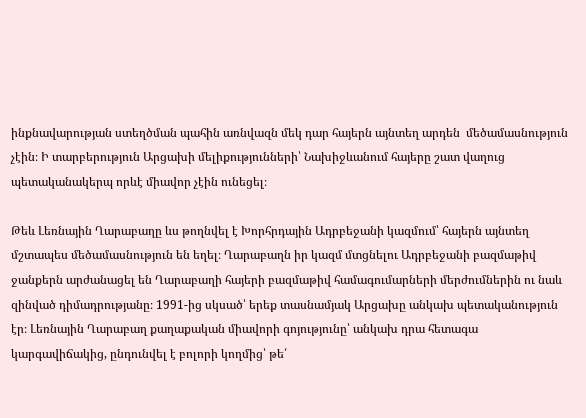ինքնավարության ստեղծման պահին առնվազն մեկ դար հայերն այնտեղ արդեն  մեծամասնություն չէին։ Ի տարբերություն Արցախի մելիքությունների՝ Նախիջևանում հայերը շատ վաղուց պետականակերպ որևէ միավոր չէին ունեցել։

Թեև Լեռնային Ղարաբաղը ևս թողնվել է Խորհրդային Ադրբեջանի կազմում՝ հայերն այնտեղ մշտապես մեծամասնություն են եղել։ Ղարաբաղն իր կազմ մտցնելու Ադրբեջանի բազմաթիվ ջանքերն արժանացել են Ղարաբաղի հայերի բազմաթիվ համագումարների մերժումներին ու նաև զինված դիմադրությանը։ 1991-ից սկսած՝ երեք տասնամյակ Արցախը անկախ պետականություն էր։ Լեռնային Ղարաբաղ քաղաքական միավորի գոյությունը՝ անկախ դրա հետագա կարգավիճակից, ընդունվել է բոլորի կողմից՝ թե՛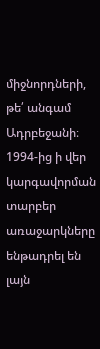միջնորդների, թե՛ անգամ Ադրբեջանի։ 1994-ից ի վեր կարգավորման տարբեր առաջարկները ենթադրել են լայն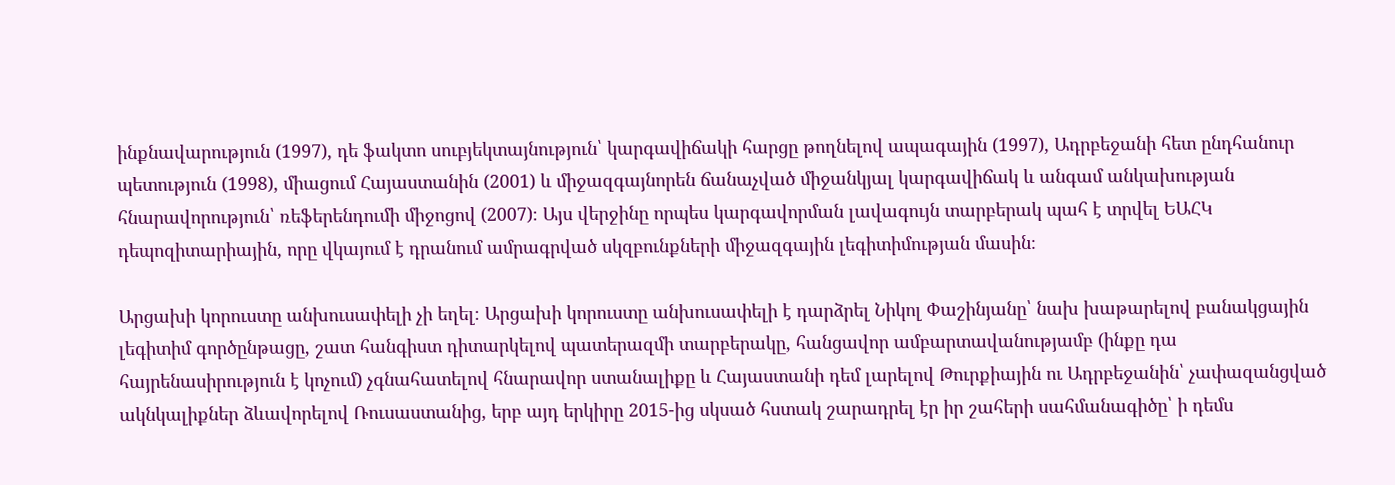ինքնավարություն (1997), դե ֆակտո սուբյեկտայնություն՝ կարգավիճակի հարցը թողնելով ապագային (1997), Ադրբեջանի հետ ընդհանուր պետություն (1998), միացում Հայաստանին (2001) և միջազգայնորեն ճանաչված միջանկյալ կարգավիճակ և անգամ անկախության հնարավորություն՝ ռեֆերենդումի միջոցով (2007)։ Այս վերջինը որպես կարգավորման լավագույն տարբերակ պահ է տրվել ԵԱՀԿ դեպոզիտարիային, որը վկայում է դրանում ամրագրված սկզբունքների միջազգային լեգիտիմության մասին։

Արցախի կորուստը անխուսափելի չի եղել։ Արցախի կորուստը անխուսափելի է դարձրել Նիկոլ Փաշինյանը՝ նախ խաթարելով բանակցային լեգիտիմ գործընթացը, շատ հանգիստ դիտարկելով պատերազմի տարբերակը, հանցավոր ամբարտավանությամբ (ինքը դա հայրենասիրություն է կոչում) չգնահատելով հնարավոր ստանալիքը և Հայաստանի դեմ լարելով Թուրքիային ու Ադրբեջանին՝ չափազանցված ակնկալիքներ ձևավորելով Ռուսաստանից, երբ այդ երկիրը 2015-ից սկսած հստակ շարադրել էր իր շահերի սահմանագիծը՝ ի դեմս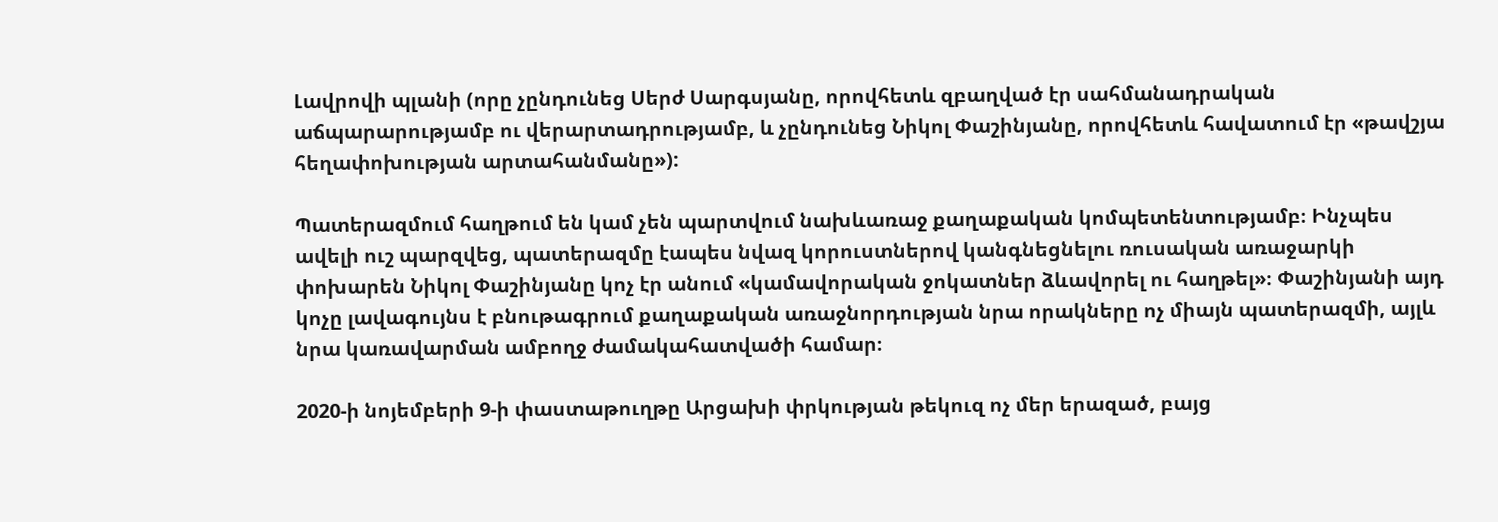Լավրովի պլանի (որը չընդունեց Սերժ Սարգսյանը, որովհետև զբաղված էր սահմանադրական աճպարարությամբ ու վերարտադրությամբ, և չընդունեց Նիկոլ Փաշինյանը, որովհետև հավատում էր «թավշյա հեղափոխության արտահանմանը»):

Պատերազմում հաղթում են կամ չեն պարտվում նախևառաջ քաղաքական կոմպետենտությամբ։ Ինչպես ավելի ուշ պարզվեց, պատերազմը էապես նվազ կորուստներով կանգնեցնելու ռուսական առաջարկի փոխարեն Նիկոլ Փաշինյանը կոչ էր անում «կամավորական ջոկատներ ձևավորել ու հաղթել»։ Փաշինյանի այդ կոչը լավագույնս է բնութագրում քաղաքական առաջնորդության նրա որակները ոչ միայն պատերազմի, այլև նրա կառավարման ամբողջ ժամակահատվածի համար։

2020-ի նոյեմբերի 9-ի փաստաթուղթը Արցախի փրկության թեկուզ ոչ մեր երազած, բայց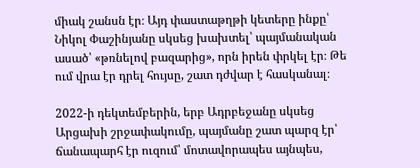միակ շանսն էր։ Այդ փաստաթղթի կետերը ինքը՝ Նիկոլ Փաշինյանը սկսեց խախտել՝ պայմանական ասած՝ «թռնելով բազարից», որն իրեն փրկել էր։ Թե ում վրա էր դրել հույսը, շատ դժվար է հասկանալ։

2022-ի դեկտեմբերին, երբ Ադրբեջանը սկսեց Արցախի շրջափակումը, պայմանը շատ պարզ էր՝ ճանապարհ էր ուզում՝ մոտավորապես այնպես,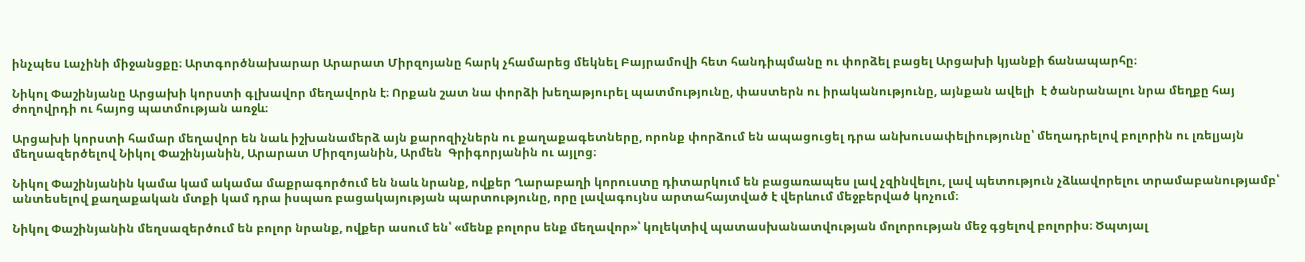ինչպես Լաչինի միջանցքը։ Արտգործնախարար Արարատ Միրզոյանը հարկ չհամարեց մեկնել Բայրամովի հետ հանդիպմանը ու փորձել բացել Արցախի կյանքի ճանապարհը։

Նիկոլ Փաշինյանը Արցախի կորստի գլխավոր մեղավորն է։ Որքան շատ նա փորձի խեղաթյուրել պատմությունը, փաստերն ու իրականությունը, այնքան ավելի  է ծանրանալու նրա մեղքը հայ ժողովրդի ու հայոց պատմության առջև։

Արցախի կորստի համար մեղավոր են նաև իշխանամերձ այն քարոզիչներն ու քաղաքագետները, որոնք փորձում են ապացուցել դրա անխուսափելիությունը՝ մեղադրելով բոլորին ու լռելյայն մեղսազերծելով Նիկոլ Փաշինյանին, Արարատ Միրզոյանին, Արմեն  Գրիգորյանին ու այլոց։

Նիկոլ Փաշինյանին կամա կամ ակամա մաքրագործում են նաև նրանք, ովքեր Ղարաբաղի կորուստը դիտարկում են բացառապես լավ չզինվելու, լավ պետություն չձևավորելու տրամաբանությամբ՝ անտեսելով քաղաքական մտքի կամ դրա իսպառ բացակայության պարտությունը, որը լավագույնս արտահայտված է վերևում մեջբերված կոչում։

Նիկոլ Փաշինյանին մեղսազերծում են բոլոր նրանք, ովքեր ասում են՝ «մենք բոլորս ենք մեղավոր»՝ կոլեկտիվ պատասխանատվության մոլորության մեջ գցելով բոլորիս։ Ծպտյալ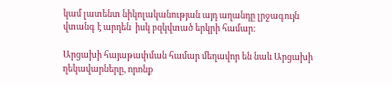կամ լատենտ նիկոլականության այդ աղանդը լրջագույն վտանգ է արդեն  իսկ բզկվտած երկրի համար։

Արցախի հայաթափման համար մեղավոր են նաև Արցախի ղեկավարները, որոնք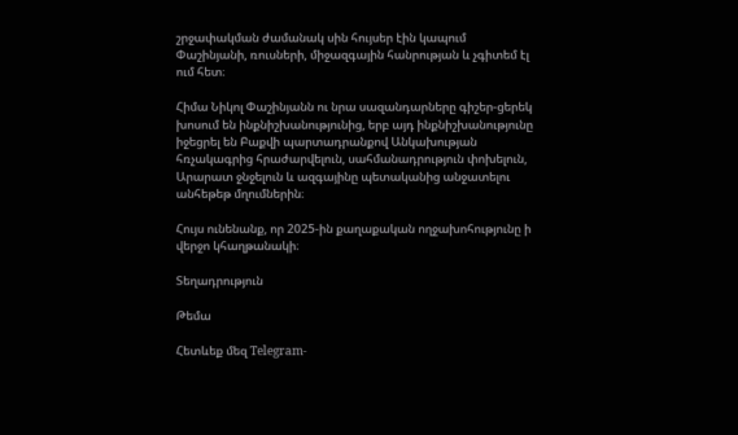շրջափակման ժամանակ սին հույսեր էին կապում Փաշինյանի, ռուսների, միջազգային հանրության և չգիտեմ էլ ում հետ։

Հիմա Նիկոլ Փաշինյանն ու նրա սազանդարները գիշեր-ցերեկ խոսում են ինքնիշխանությունից, երբ այդ ինքնիշխանությունը իջեցրել են Բաքվի պարտադրանքով Անկախության հռչակագրից հրաժարվելուն, սահմանադրություն փոխելուն, Արարատ ջնջելուն և ազգայինը պետականից անջատելու անհեթեթ մղումներին։

Հույս ունենանք, որ 2025-ին քաղաքական ողջախոհությունը ի վերջո կհաղթանակի։

Տեղադրություն

Թեմա

Հետևեք մեզ Telegram-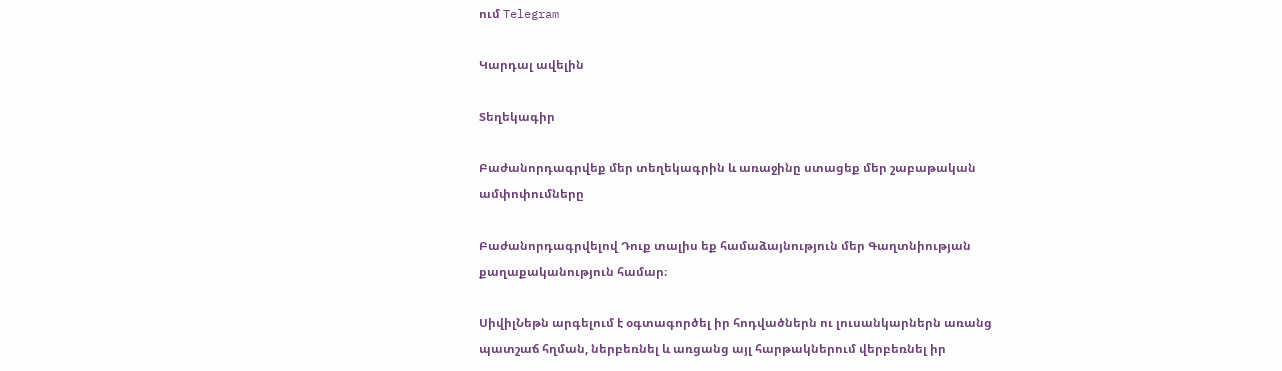ում Telegram

Կարդալ ավելին

Տեղեկագիր

Բաժանորդագրվեք մեր տեղեկագրին և առաջինը ստացեք մեր շաբաթական ամփոփումները

Բաժանորդագրվելով Դուք տալիս եք համաձայնություն մեր Գաղտնիության քաղաքականություն համար։

ՍիվիլՆեթն արգելում է օգտագործել իր հոդվածներն ու լուսանկարներն առանց պատշաճ հղման, ներբեռնել և առցանց այլ հարթակներում վերբեռնել իր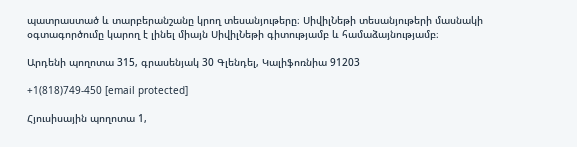պատրաստած և տարբերանշանը կրող տեսանյութերը։ ՍիվիլՆեթի տեսանյութերի մասնակի օգտագործումը կարող է լինել միայն ՍիվիլՆեթի գիտությամբ և համաձայնությամբ։

Արդենի պողոտա 315, գրասենյակ 30 Գլենդել, Կալիֆոռնիա 91203

+1(818)749-450 [email protected]

Հյուսիսային պողոտա 1,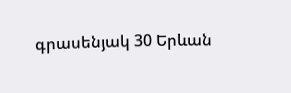գրասենյակ 30 Երևան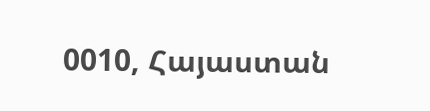0010, Հայաստան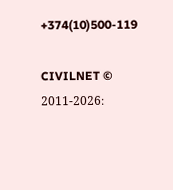+374(10)500-119

CIVILNET © 2011-2026։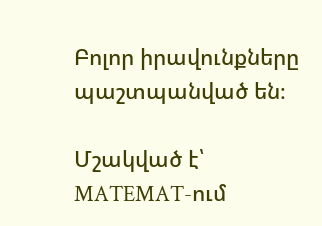Բոլոր իրավունքները պաշտպանված են։

Մշակված է՝ MATEMAT-ում